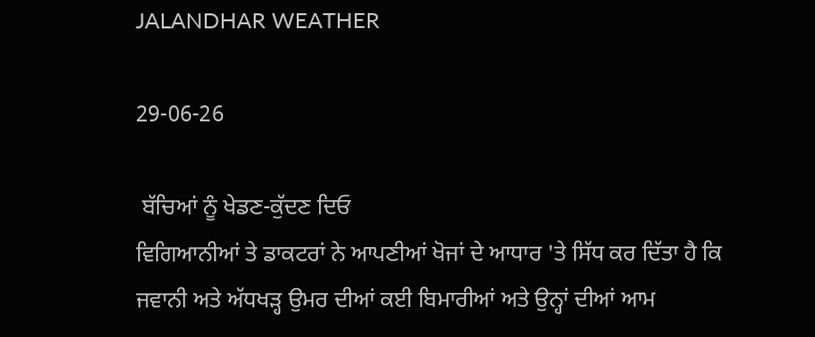JALANDHAR WEATHER

29-06-26

 ਬੱਚਿਆਂ ਨੂੰ ਖੇਡਣ-ਕੁੱਦਣ ਦਿਓ
ਵਿਗਿਆਨੀਆਂ ਤੇ ਡਾਕਟਰਾਂ ਨੇ ਆਪਣੀਆਂ ਖੋਜਾਂ ਦੇ ਆਧਾਰ 'ਤੇ ਸਿੱਧ ਕਰ ਦਿੱਤਾ ਹੈ ਕਿ ਜਵਾਨੀ ਅਤੇ ਅੱਧਖੜ੍ਹ ਉਮਰ ਦੀਆਂ ਕਈ ਬਿਮਾਰੀਆਂ ਅਤੇ ਉਨ੍ਹਾਂ ਦੀਆਂ ਆਮ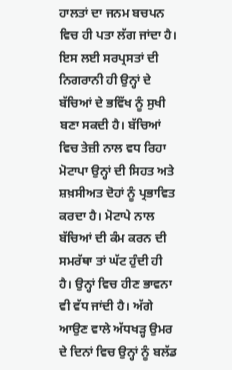ਹਾਲਤਾਂ ਦਾ ਜਨਮ ਬਚਪਨ ਵਿਚ ਹੀ ਪਤਾ ਲੱਗ ਜਾਂਦਾ ਹੈ। ਇਸ ਲਈ ਸਰਪ੍ਰਸਤਾਂ ਦੀ ਨਿਗਰਾਨੀ ਹੀ ਉਨ੍ਹਾਂ ਦੇ ਬੱਚਿਆਂ ਦੇ ਭਵਿੱਖ ਨੂੰ ਸੁਖੀ ਬਣਾ ਸਕਦੀ ਹੈ। ਬੱਚਿਆਂ ਵਿਚ ਤੇਜ਼ੀ ਨਾਲ ਵਧ ਰਿਹਾ ਮੋਟਾਪਾ ਉਨ੍ਹਾਂ ਦੀ ਸਿਹਤ ਅਤੇ ਸ਼ਖ਼ਸੀਅਤ ਦੋਹਾਂ ਨੂੰ ਪ੍ਰਭਾਵਿਤ ਕਰਦਾ ਹੈ। ਮੋਟਾਪੇ ਨਾਲ ਬੱਚਿਆਂ ਦੀ ਕੰਮ ਕਰਨ ਦੀ ਸਮਰੱਥਾ ਤਾਂ ਘੱਟ ਹੁੰਦੀ ਹੀ ਹੈ। ਉਨ੍ਹਾਂ ਵਿਚ ਹੀਣ ਭਾਵਨਾ ਵੀ ਵੱਧ ਜਾਂਦੀ ਹੈ। ਅੱਗੇ ਆਉਣ ਵਾਲੇ ਅੱਧਖੜ੍ਹ ਉਮਰ ਦੇ ਦਿਨਾਂ ਵਿਚ ਉਨ੍ਹਾਂ ਨੂੰ ਬਲੱਡ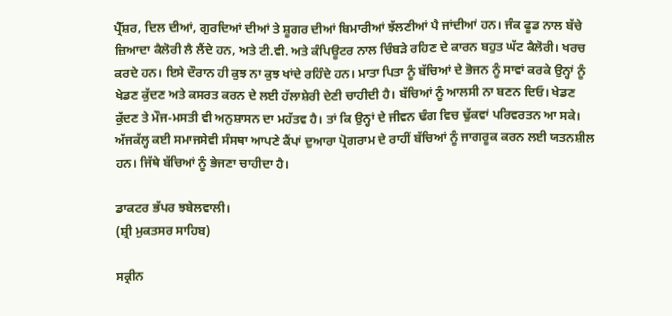ਪ੍ਰੈੱਸ਼ਰ, ਦਿਲ ਦੀਆਂ, ਗੁਰਦਿਆਂ ਦੀਆਂ ਤੇ ਸ਼ੂਗਰ ਦੀਆਂ ਬਿਮਾਰੀਆਂ ਝੱਲਣੀਆਂ ਪੈ ਜਾਂਦੀਆਂ ਹਨ। ਜੰਕ ਫੂਡ ਨਾਲ ਬੱਚੇ ਜ਼ਿਆਦਾ ਕੈਲੋਰੀ ਲੈ ਲੈਂਦੇ ਹਨ, ਅਤੇ ਟੀ.ਵੀ. ਅਤੇ ਕੰਪਿਊਟਰ ਨਾਲ ਚਿੰਬੜੇ ਰਹਿਣ ਦੇ ਕਾਰਨ ਬਹੁਤ ਘੱਟ ਕੈਲੋਰੀ। ਖਰਚ ਕਰਦੇ ਹਨ। ਇਸੇ ਦੌਰਾਨ ਹੀ ਕੁਝ ਨਾ ਕੁਝ ਖਾਂਦੇ ਰਹਿੰਦੇ ਹਨ। ਮਾਤਾ ਪਿਤਾ ਨੂੰ ਬੱਚਿਆਂ ਦੇ ਭੋਜਨ ਨੂੰ ਸਾਵਾਂ ਕਰਕੇ ਉਨ੍ਹਾਂ ਨੂੰ ਖੇਡਣ ਕੁੱਦਣ ਅਤੇ ਕਸਰਤ ਕਰਨ ਦੇ ਲਈ ਹੱਲਾਸ਼ੇਰੀ ਦੇਣੀ ਚਾਹੀਦੀ ਹੈ। ਬੱਚਿਆਂ ਨੂੰ ਆਲਸੀ ਨਾ ਬਣਨ ਦਿਓ। ਖੇਡਣ ਕੁੱਦਣ ਤੇ ਮੌਜ-ਮਸਤੀ ਵੀ ਅਨੁਸ਼ਾਸਨ ਦਾ ਮਹੱਤਵ ਹੈ। ਤਾਂ ਕਿ ਉਨ੍ਹਾਂ ਦੇ ਜੀਵਨ ਢੰਗ ਵਿਚ ਢੁੱਕਵਾਂ ਪਰਿਵਰਤਨ ਆ ਸਕੇ। ਅੱਜਕੱਲ੍ਹ ਕਈ ਸਮਾਜਸੇਵੀ ਸੰਸਥਾ ਆਪਣੇ ਕੈਂਪਾਂ ਦੁਆਰਾ ਪ੍ਰੋਗਰਾਮ ਦੇ ਰਾਹੀਂ ਬੱਚਿਆਂ ਨੂੰ ਜਾਗਰੂਕ ਕਰਨ ਲਈ ਯਤਨਸ਼ੀਲ ਹਨ। ਜਿੱਥੇ ਬੱਚਿਆਂ ਨੂੰ ਭੇਜਣਾ ਚਾਹੀਦਾ ਹੈ।

ਡਾਕਟਰ ਭੱਪਰ ਝਬੇਲਵਾਲੀ।
(ਸ਼੍ਰੀ ਮੁਕਤਸਰ ਸਾਹਿਬ)

ਸਕ੍ਰੀਨ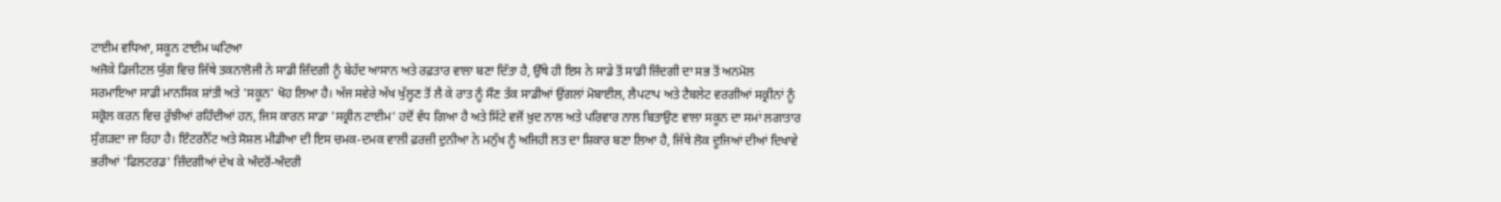ਟਾਈਮ ਵਧਿਆ, ਸਕੂਨ ਟਾਈਮ ਘਟਿਆ
ਅਜੋਕੇ ਡਿਜੀਟਲ ਯੁੱਗ ਵਿਚ ਜਿੱਥੇ ਤਕਨਾਲੋਜੀ ਨੇ ਸਾਡੀ ਜ਼ਿੰਦਗੀ ਨੂੰ ਬੇਹੱਦ ਆਸਾਨ ਅਤੇ ਰਫ਼ਤਾਰ ਵਾਲਾ ਬਣਾ ਦਿੱਤਾ ਹੈ, ਉੱਥੇ ਹੀ ਇਸ ਨੇ ਸਾਡੇ ਤੋਂ ਸਾਡੀ ਜ਼ਿੰਦਗੀ ਦਾ ਸਭ ਤੋਂ ਅਨਮੋਲ ਸਰਮਾਇਆ ਸਾਡੀ ਮਾਨਸਿਕ ਸ਼ਾਂਤੀ ਅਤੇ 'ਸਕੂਨ' ਖੋਹ ਲਿਆ ਹੈ। ਅੱਜ ਸਵੇਰੇ ਅੱਖ ਖੁੱਲ੍ਹਣ ਤੋਂ ਲੈ ਕੇ ਰਾਤ ਨੂੰ ਸੌਣ ਤੱਕ ਸਾਡੀਆਂ ਉਂਗਲਾਂ ਮੋਬਾਈਲ, ਲੈਪਟਾਪ ਅਤੇ ਟੈਬਲੇਟ ਵਰਗੀਆਂ ਸਕ੍ਰੀਨਾਂ ਨੂੰ ਸਕ੍ਰੋਲ ਕਰਨ ਵਿਚ ਰੁੱਝੀਆਂ ਰਹਿੰਦੀਆਂ ਹਨ, ਜਿਸ ਕਾਰਨ ਸਾਡਾ 'ਸਕ੍ਰੀਨ ਟਾਈਮ' ਹਦੋਂ ਵੱਧ ਗਿਆ ਹੈ ਅਤੇ ਸਿੱਟੇ ਵਜੋਂ ਖ਼ੁਦ ਨਾਲ ਅਤੇ ਪਰਿਵਾਰ ਨਾਲ ਬਿਤਾਉਣ ਵਾਲਾ ਸਕੂਨ ਦਾ ਸਮਾਂ ਲਗਾਤਾਰ ਸੁੰਗੜਦਾ ਜਾ ਰਿਹਾ ਹੈ। ਇੰਟਰਨੈੱਟ ਅਤੇ ਸੋਸ਼ਲ ਮੀਡੀਆ ਦੀ ਇਸ ਚਮਕ-ਦਮਕ ਵਾਲੀ ਫ਼ਰਜ਼ੀ ਦੁਨੀਆ ਨੇ ਮਨੁੱਖ ਨੂੰ ਅਜਿਹੀ ਲਤ ਦਾ ਸ਼ਿਕਾਰ ਬਣਾ ਲਿਆ ਹੈ, ਜਿੱਥੇ ਲੋਕ ਦੂਜਿਆਂ ਦੀਆਂ ਦਿਖਾਵੇ ਭਰੀਆਂ 'ਫਿਲਟਰਡ' ਜ਼ਿੰਦਗੀਆਂ ਦੇਖ ਕੇ ਅੰਦਰੋਂ-ਅੰਦਰੀ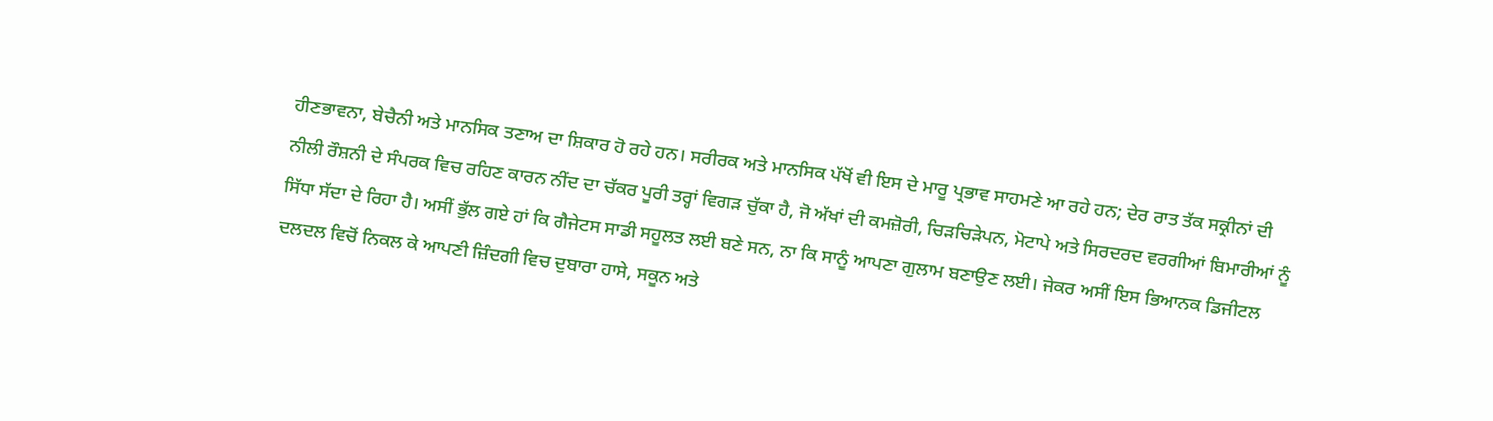ਹੀਣਭਾਵਨਾ, ਬੇਚੈਨੀ ਅਤੇ ਮਾਨਸਿਕ ਤਣਾਅ ਦਾ ਸ਼ਿਕਾਰ ਹੋ ਰਹੇ ਹਨ। ਸਰੀਰਕ ਅਤੇ ਮਾਨਸਿਕ ਪੱਖੋਂ ਵੀ ਇਸ ਦੇ ਮਾਰੂ ਪ੍ਰਭਾਵ ਸਾਹਮਣੇ ਆ ਰਹੇ ਹਨ; ਦੇਰ ਰਾਤ ਤੱਕ ਸਕ੍ਰੀਨਾਂ ਦੀ ਨੀਲੀ ਰੌਸ਼ਨੀ ਦੇ ਸੰਪਰਕ ਵਿਚ ਰਹਿਣ ਕਾਰਨ ਨੀਂਦ ਦਾ ਚੱਕਰ ਪੂਰੀ ਤਰ੍ਹਾਂ ਵਿਗੜ ਚੁੱਕਾ ਹੈ, ਜੋ ਅੱਖਾਂ ਦੀ ਕਮਜ਼ੋਰੀ, ਚਿੜਚਿੜੇਪਨ, ਮੋਟਾਪੇ ਅਤੇ ਸਿਰਦਰਦ ਵਰਗੀਆਂ ਬਿਮਾਰੀਆਂ ਨੂੰ ਸਿੱਧਾ ਸੱਦਾ ਦੇ ਰਿਹਾ ਹੈ। ਅਸੀਂ ਭੁੱਲ ਗਏ ਹਾਂ ਕਿ ਗੈਜੇਟਸ ਸਾਡੀ ਸਹੂਲਤ ਲਈ ਬਣੇ ਸਨ, ਨਾ ਕਿ ਸਾਨੂੰ ਆਪਣਾ ਗੁਲਾਮ ਬਣਾਉਣ ਲਈ। ਜੇਕਰ ਅਸੀਂ ਇਸ ਭਿਆਨਕ ਡਿਜੀਟਲ ਦਲਦਲ ਵਿਚੋਂ ਨਿਕਲ ਕੇ ਆਪਣੀ ਜ਼ਿੰਦਗੀ ਵਿਚ ਦੁਬਾਰਾ ਹਾਸੇ, ਸਕੂਨ ਅਤੇ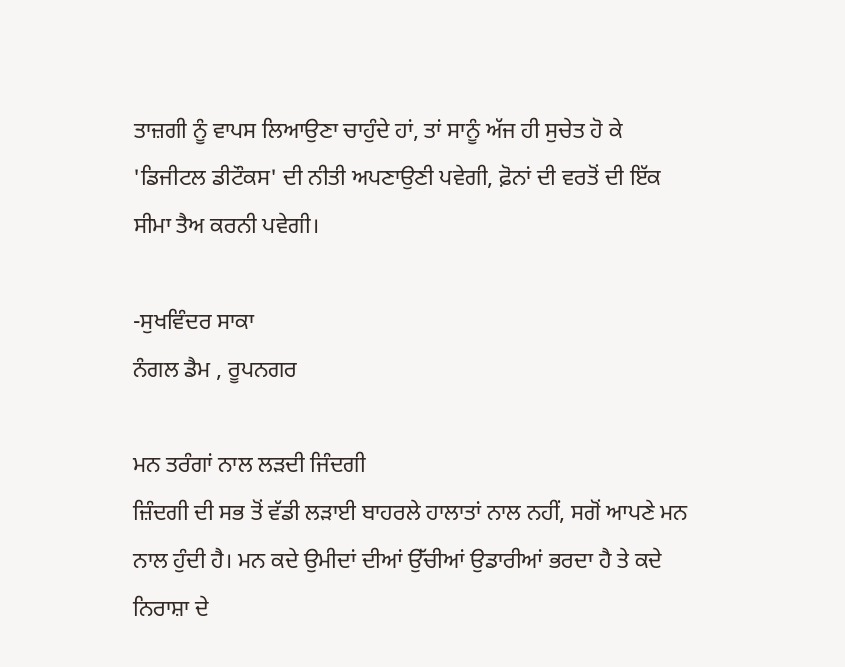ਤਾਜ਼ਗੀ ਨੂੰ ਵਾਪਸ ਲਿਆਉਣਾ ਚਾਹੁੰਦੇ ਹਾਂ, ਤਾਂ ਸਾਨੂੰ ਅੱਜ ਹੀ ਸੁਚੇਤ ਹੋ ਕੇ 'ਡਿਜੀਟਲ ਡੀਟੌਕਸ' ਦੀ ਨੀਤੀ ਅਪਣਾਉਣੀ ਪਵੇਗੀ, ਫ਼ੋਨਾਂ ਦੀ ਵਰਤੋਂ ਦੀ ਇੱਕ ਸੀਮਾ ਤੈਅ ਕਰਨੀ ਪਵੇਗੀ।

-ਸੁਖਵਿੰਦਰ ਸਾਕਾ
ਨੰਗਲ ਡੈਮ , ਰੂਪਨਗਰ

ਮਨ ਤਰੰਗਾਂ ਨਾਲ ਲੜਦੀ ਜਿੰਦਗੀ
ਜ਼ਿੰਦਗੀ ਦੀ ਸਭ ਤੋਂ ਵੱਡੀ ਲੜਾਈ ਬਾਹਰਲੇ ਹਾਲਾਤਾਂ ਨਾਲ ਨਹੀਂ, ਸਗੋਂ ਆਪਣੇ ਮਨ ਨਾਲ ਹੁੰਦੀ ਹੈ। ਮਨ ਕਦੇ ਉਮੀਦਾਂ ਦੀਆਂ ਉੱਚੀਆਂ ਉਡਾਰੀਆਂ ਭਰਦਾ ਹੈ ਤੇ ਕਦੇ ਨਿਰਾਸ਼ਾ ਦੇ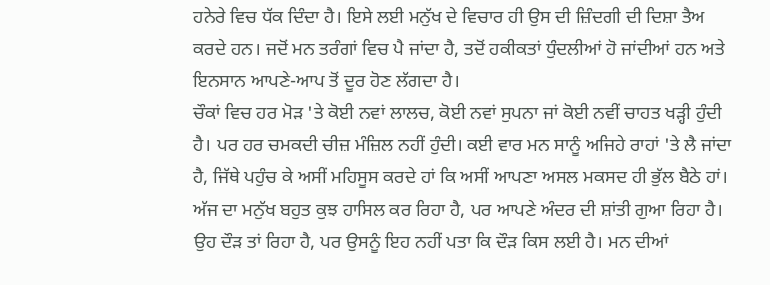ਹਨੇਰੇ ਵਿਚ ਧੱਕ ਦਿੰਦਾ ਹੈ। ਇਸੇ ਲਈ ਮਨੁੱਖ ਦੇ ਵਿਚਾਰ ਹੀ ਉਸ ਦੀ ਜ਼ਿੰਦਗੀ ਦੀ ਦਿਸ਼ਾ ਤੈਅ ਕਰਦੇ ਹਨ। ਜਦੋਂ ਮਨ ਤਰੰਗਾਂ ਵਿਚ ਪੈ ਜਾਂਦਾ ਹੈ, ਤਦੋਂ ਹਕੀਕਤਾਂ ਧੁੰਦਲੀਆਂ ਹੋ ਜਾਂਦੀਆਂ ਹਨ ਅਤੇ ਇਨਸਾਨ ਆਪਣੇ-ਆਪ ਤੋਂ ਦੂਰ ਹੋਣ ਲੱਗਦਾ ਹੈ।
ਚੌਕਾਂ ਵਿਚ ਹਰ ਮੋੜ 'ਤੇ ਕੋਈ ਨਵਾਂ ਲਾਲਚ, ਕੋਈ ਨਵਾਂ ਸੁਪਨਾ ਜਾਂ ਕੋਈ ਨਵੀਂ ਚਾਹਤ ਖੜ੍ਹੀ ਹੁੰਦੀ ਹੈ। ਪਰ ਹਰ ਚਮਕਦੀ ਚੀਜ਼ ਮੰਜ਼ਿਲ ਨਹੀਂ ਹੁੰਦੀ। ਕਈ ਵਾਰ ਮਨ ਸਾਨੂੰ ਅਜਿਹੇ ਰਾਹਾਂ 'ਤੇ ਲੈ ਜਾਂਦਾ ਹੈ, ਜਿੱਥੇ ਪਹੁੰਚ ਕੇ ਅਸੀਂ ਮਹਿਸੂਸ ਕਰਦੇ ਹਾਂ ਕਿ ਅਸੀਂ ਆਪਣਾ ਅਸਲ ਮਕਸਦ ਹੀ ਭੁੱਲ ਬੈਠੇ ਹਾਂ। ਅੱਜ ਦਾ ਮਨੁੱਖ ਬਹੁਤ ਕੁਝ ਹਾਸਿਲ ਕਰ ਰਿਹਾ ਹੈ, ਪਰ ਆਪਣੇ ਅੰਦਰ ਦੀ ਸ਼ਾਂਤੀ ਗੁਆ ਰਿਹਾ ਹੈ। ਉਹ ਦੌੜ ਤਾਂ ਰਿਹਾ ਹੈ, ਪਰ ਉਸਨੂੰ ਇਹ ਨਹੀਂ ਪਤਾ ਕਿ ਦੌੜ ਕਿਸ ਲਈ ਹੈ। ਮਨ ਦੀਆਂ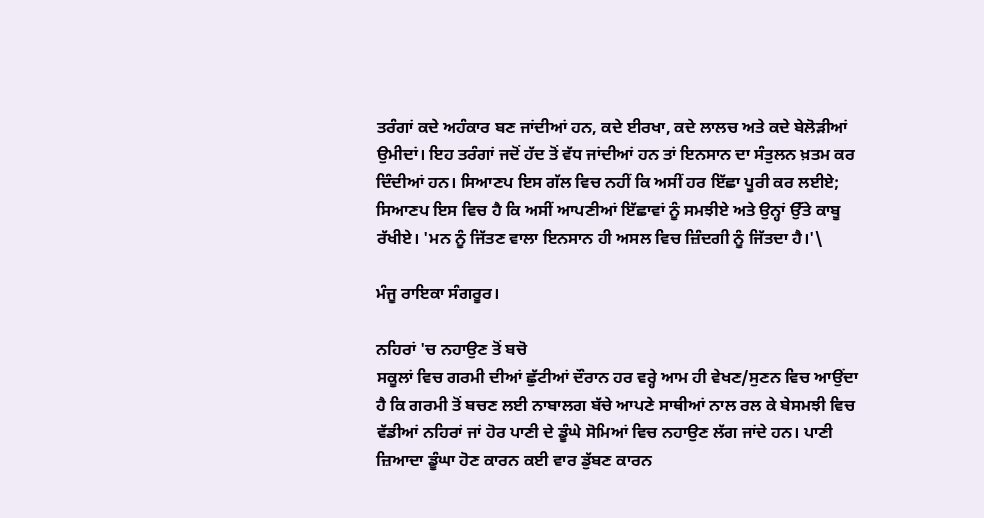ਤਰੰਗਾਂ ਕਦੇ ਅਹੰਕਾਰ ਬਣ ਜਾਂਦੀਆਂ ਹਨ, ਕਦੇ ਈਰਖਾ, ਕਦੇ ਲਾਲਚ ਅਤੇ ਕਦੇ ਬੇਲੋੜੀਆਂ ਉਮੀਦਾਂ। ਇਹ ਤਰੰਗਾਂ ਜਦੋਂ ਹੱਦ ਤੋਂ ਵੱਧ ਜਾਂਦੀਆਂ ਹਨ ਤਾਂ ਇਨਸਾਨ ਦਾ ਸੰਤੁਲਨ ਖ਼ਤਮ ਕਰ ਦਿੰਦੀਆਂ ਹਨ। ਸਿਆਣਪ ਇਸ ਗੱਲ ਵਿਚ ਨਹੀਂ ਕਿ ਅਸੀਂ ਹਰ ਇੱਛਾ ਪੂਰੀ ਕਰ ਲਈਏ; ਸਿਆਣਪ ਇਸ ਵਿਚ ਹੈ ਕਿ ਅਸੀਂ ਆਪਣੀਆਂ ਇੱਛਾਵਾਂ ਨੂੰ ਸਮਝੀਏ ਅਤੇ ਉਨ੍ਹਾਂ ਉੱਤੇ ਕਾਬੂ ਰੱਖੀਏ। 'ਮਨ ਨੂੰ ਜਿੱਤਣ ਵਾਲਾ ਇਨਸਾਨ ਹੀ ਅਸਲ ਵਿਚ ਜ਼ਿੰਦਗੀ ਨੂੰ ਜਿੱਤਦਾ ਹੈ।'\

ਮੰਜੂ ਰਾਇਕਾ ਸੰਗਰੂਰ।

ਨਹਿਰਾਂ 'ਚ ਨਹਾਉਣ ਤੋਂ ਬਚੋ
ਸਕੂਲਾਂ ਵਿਚ ਗਰਮੀ ਦੀਆਂ ਛੁੱਟੀਆਂ ਦੌਰਾਨ ਹਰ ਵਰ੍ਹੇ ਆਮ ਹੀ ਵੇਖਣ/ਸੁਣਨ ਵਿਚ ਆਉਂਦਾ ਹੈ ਕਿ ਗਰਮੀ ਤੋਂ ਬਚਣ ਲਈ ਨਾਬਾਲਗ ਬੱਚੇ ਆਪਣੇ ਸਾਥੀਆਂ ਨਾਲ ਰਲ ਕੇ ਬੇਸਮਝੀ ਵਿਚ ਵੱਡੀਆਂ ਨਹਿਰਾਂ ਜਾਂ ਹੋਰ ਪਾਣੀ ਦੇ ਡੂੰਘੇ ਸੋਮਿਆਂ ਵਿਚ ਨਹਾਉਣ ਲੱਗ ਜਾਂਦੇ ਹਨ। ਪਾਣੀ ਜ਼ਿਆਦਾ ਡੂੰਘਾ ਹੋਣ ਕਾਰਨ ਕਈ ਵਾਰ ਡੁੱਬਣ ਕਾਰਨ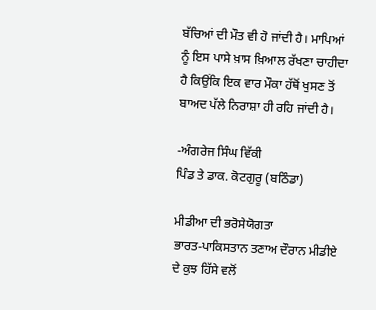ਬੱਚਿਆਂ ਦੀ ਮੌਤ ਵੀ ਹੋ ਜਾਂਦੀ ਹੈ। ਮਾਪਿਆਂ ਨੂੰ ਇਸ ਪਾਸੇ ਖ਼ਾਸ ਖ਼ਿਆਲ ਰੱਖਣਾ ਚਾਹੀਦਾ ਹੈ ਕਿਉਂਕਿ ਇਕ ਵਾਰ ਮੌਕਾ ਹੱਥੋਂ ਖੁਸਣ ਤੋਂ ਬਾਅਦ ਪੱਲੇ ਨਿਰਾਸ਼ਾ ਹੀ ਰਹਿ ਜਾਂਦੀ ਹੈ।

-ਅੰਗਰੇਜ ਸਿੰਘ ਵਿੱਕੀ
ਪਿੰਡ ਤੇ ਡਾਕ. ਕੋਟਗੁਰੂ (ਬਠਿੰਡਾ)

ਮੀਡੀਆ ਦੀ ਭਰੋਸੇਯੋਗਤਾ
ਭਾਰਤ-ਪਾਕਿਸਤਾਨ ਤਣਾਅ ਦੌਰਾਨ ਮੀਡੀਏ ਦੇ ਕੁਝ ਹਿੱਸੇ ਵਲੋਂ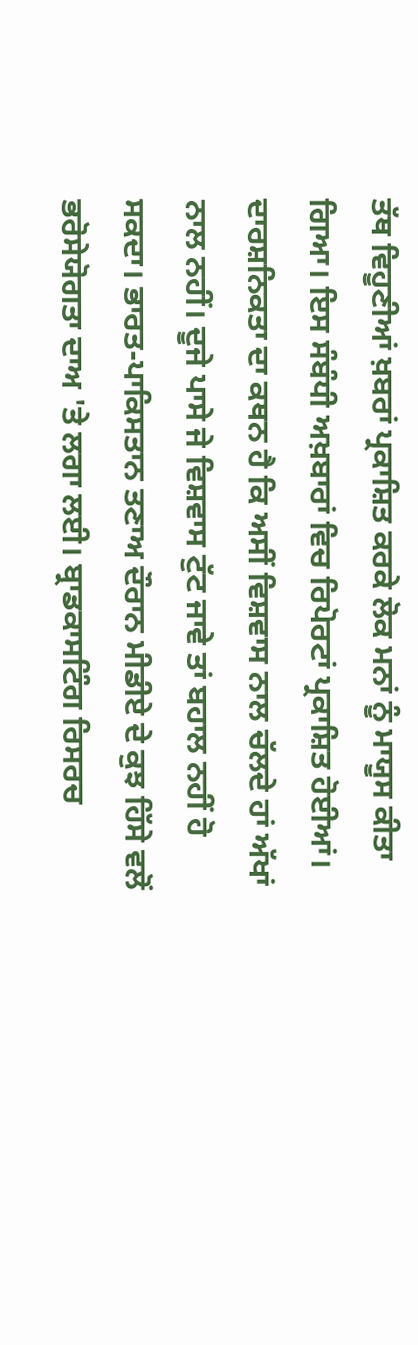ਤੱਥ ਵਿਹੂਣੀਆਂ ਖ਼ਬਰਾਂ ਪ੍ਰਕਾਸ਼ਿਤ ਕਰਕੇ ਲੋਕ ਮਨਾਂ ਨੂੰ ਮਾਯੂਸ ਕੀਤਾ ਗਿਆ। ਇਸ ਸੰਬੰਧੀ ਅਖ਼ਬਾਰਾਂ ਵਿਚ ਰਿਪੋਰਟਾਂ ਪ੍ਰਕਾਸ਼ਿਤ ਹੋਈਆਂ। ਦਾਰਸ਼ਨਿਕਤਾ ਦਾ ਕਥਨ ਹੈ ਕਿ ਅਸੀਂ ਵਿਸ਼ਵਾਸ ਨਾਲ ਚੱਲਦੇ ਹਾਂ ਅੱਖਾਂ ਨਾਲ ਨਹੀਂ। ਦੂਜੇ ਪਾਸੇ ਜੇ ਵਿਸ਼ਵਾਸ ਟੁੱਟ ਜਾਵੇ ਤਾਂ ਬਹਾਲ ਨਹੀਂ ਹੋ ਸਕਦਾ। ਭਾਰਤ-ਪਾਕਿਸਤਾਨ ਤਣਾਅ ਦੌਰਾਨ ਮੀਡੀਏ ਦੇ ਕੁਝ ਹਿੱਸੇ ਵਲੋਂ ਭਰੋਸੇਯੋਗਤਾ ਦਾਅ 'ਤੇ ਲਗਾ ਲਈ। ਬ੍ਰਾਡਕਾਸਟਿੰਗ ਰਿਸਰਚ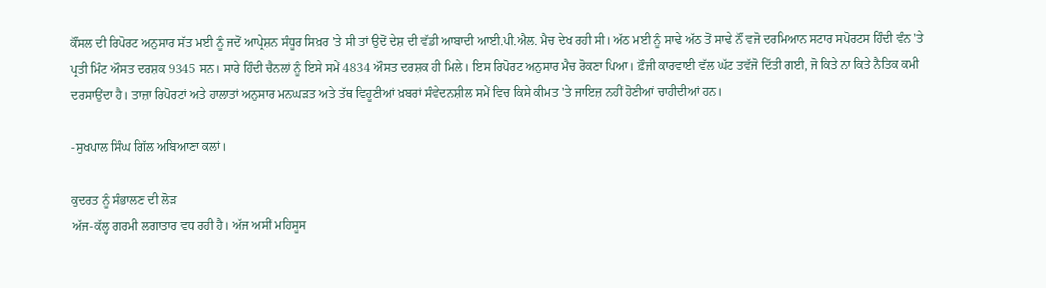ਕੌਂਸਲ ਦੀ ਰਿਪੋਰਟ ਅਨੁਸਾਰ ਸੱਤ ਮਈ ਨੂੰ ਜਦੋਂ ਆਪ੍ਰੇਸ਼ਨ ਸੰਧੂਰ ਸਿਖ਼ਰ 'ਤੇ ਸੀ ਤਾਂ ਉਦੋਂ ਦੇਸ਼ ਦੀ ਵੱਡੀ ਆਬਾਦੀ ਆਈ.ਪੀ.ਐਲ. ਮੈਚ ਦੇਖ ਰਹੀ ਸੀ। ਅੱਠ ਮਈ ਨੂੰ ਸਾਢੇ ਅੱਠ ਤੋਂ ਸਾਢੇ ਨੌਂ ਵਜੋ ਦਰਮਿਆਨ ਸਟਾਰ ਸਪੋਰਟਸ ਹਿੰਦੀ ਵੰਨ 'ਤੇ ਪ੍ਰਤੀ ਮਿੰਟ ਔਸਤ ਦਰਸ਼ਕ 9345 ਸਨ। ਸਾਰੇ ਹਿੰਦੀ ਚੈਨਲਾਂ ਨੂੰ ਇਸੇ ਸਮੇਂ 4834 ਔਸਤ ਦਰਸ਼ਕ ਹੀ ਮਿਲੇ। ਇਸ ਰਿਪੋਰਟ ਅਨੁਸਾਰ ਮੈਚ ਰੋਕਣਾ ਪਿਆ। ਫ਼ੌਜੀ ਕਾਰਵਾਈ ਵੱਲ ਘੱਟ ਤਵੱਜੋ ਦਿੱਤੀ ਗਈ, ਜੋ ਕਿਤੇ ਨਾ ਕਿਤੇ ਨੈਤਿਕ ਕਮੀ ਦਰਸਾਉਂਦਾ ਹੈ। ਤਾਜ਼ਾ ਰਿਪੋਰਟਾਂ ਅਤੇ ਹਾਲਾਤਾਂ ਅਨੁਸਾਰ ਮਨਘੜਤ ਅਤੇ ਤੱਥ ਵਿਹੂਣੀਆਂ ਖ਼ਬਰਾਂ ਸੰਵੇਦਨਸ਼ੀਲ ਸਮੇਂ ਵਿਚ ਕਿਸੇ ਕੀਮਤ 'ਤੇ ਜਾਇਜ਼ ਨਹੀਂ ਹੋਣੀਆਂ ਚਾਹੀਦੀਆਂ ਹਨ।

-ਸੁਖਪਾਲ ਸਿੰਘ ਗਿੱਲ ਅਬਿਆਣਾ ਕਲਾਂ।

ਕੁਦਰਤ ਨੂੰ ਸੰਭਾਲਣ ਦੀ ਲੋੜ
ਅੱਜ-ਕੱਲ੍ਹ ਗਰਮੀ ਲਗਾਤਾਰ ਵਧ ਰਹੀ ਹੈ। ਅੱਜ ਅਸੀਂ ਮਹਿਸੂਸ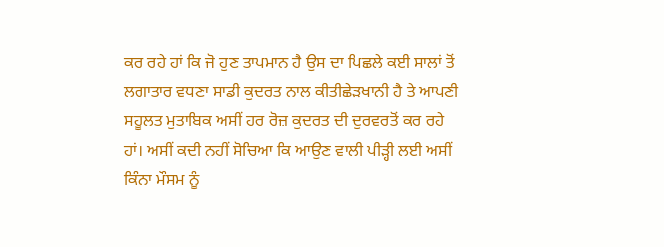ਕਰ ਰਹੇ ਹਾਂ ਕਿ ਜੋ ਹੁਣ ਤਾਪਮਾਨ ਹੈ ਉਸ ਦਾ ਪਿਛਲੇ ਕਈ ਸਾਲਾਂ ਤੋਂ ਲਗਾਤਾਰ ਵਧਣਾ ਸਾਡੀ ਕੁਦਰਤ ਨਾਲ ਕੀਤੀਛੇੜਖਾਨੀ ਹੈ ਤੇ ਆਪਣੀ ਸਹੂਲਤ ਮੁਤਾਬਿਕ ਅਸੀਂ ਹਰ ਰੋਜ਼ ਕੁਦਰਤ ਦੀ ਦੁਰਵਰਤੋਂ ਕਰ ਰਹੇ ਹਾਂ। ਅਸੀਂ ਕਦੀ ਨਹੀਂ ਸੋਚਿਆ ਕਿ ਆਉਣ ਵਾਲੀ ਪੀੜ੍ਹੀ ਲਈ ਅਸੀਂ ਕਿੰਨਾ ਮੌਸਮ ਨੂੰ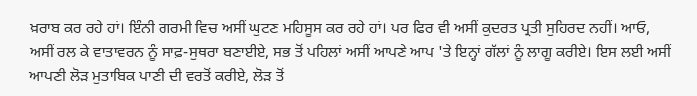ਖ਼ਰਾਬ ਕਰ ਰਹੇ ਹਾਂ। ਇੰਨੀ ਗਰਮੀ ਵਿਚ ਅਸੀਂ ਘੁਟਣ ਮਹਿਸੂਸ ਕਰ ਰਹੇ ਹਾਂ। ਪਰ ਫਿਰ ਵੀ ਅਸੀਂ ਕੁਦਰਤ ਪ੍ਰਤੀ ਸੁਹਿਰਦ ਨਹੀਂ। ਆਓ, ਅਸੀਂ ਰਲ ਕੇ ਵਾਤਾਵਰਨ ਨੂੰ ਸਾਫ਼-ਸੁਥਰਾ ਬਣਾਈਏ, ਸਭ ਤੋਂ ਪਹਿਲਾਂ ਅਸੀਂ ਆਪਣੇ ਆਪ 'ਤੇ ਇਨ੍ਹਾਂ ਗੱਲਾਂ ਨੂੰ ਲਾਗੂ ਕਰੀਏ। ਇਸ ਲਈ ਅਸੀਂ ਆਪਣੀ ਲੋੜ ਮੁਤਾਬਿਕ ਪਾਣੀ ਦੀ ਵਰਤੋਂ ਕਰੀਏ, ਲੋੜ ਤੋਂ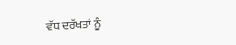ਵੱਧ ਦਰੱਖਤਾਂ ਨੂੰ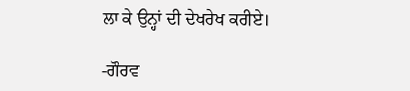ਲਾ ਕੇ ਉਨ੍ਹਾਂ ਦੀ ਦੇਖਰੇਖ ਕਰੀਏ।

-ਗੌਰਵ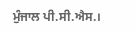ਮੁੰਜਾਲ ਪੀ.ਸੀ.ਐਸ.।